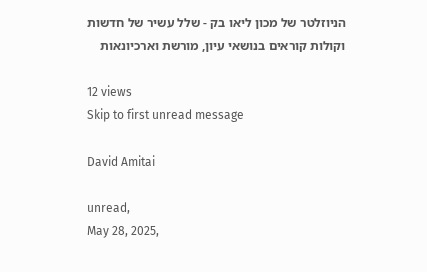הניוזלטר של מכון ליאו בק - שלל עשיר של חדשות וקולות קוראים בנושאי עיון, מורשת וארכיונאות

12 views
Skip to first unread message

David Amitai

unread,
May 28, 2025,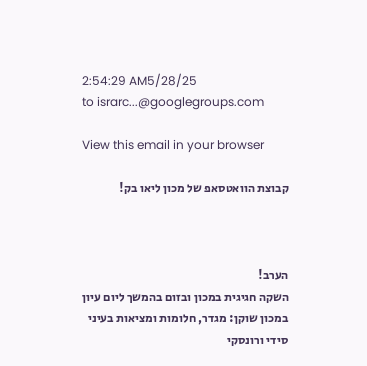2:54:29 AM5/28/25
to israrc...@googlegroups.com

View this email in your browser

קבוצת הוואטסאפ של מכון ליאו בק!



הערב!
השקה חגיגית במכון ובזום בהמשך ליום עיון במכון שוקן: מגדר, חלומות ומציאות בעיני סידי ורונסקי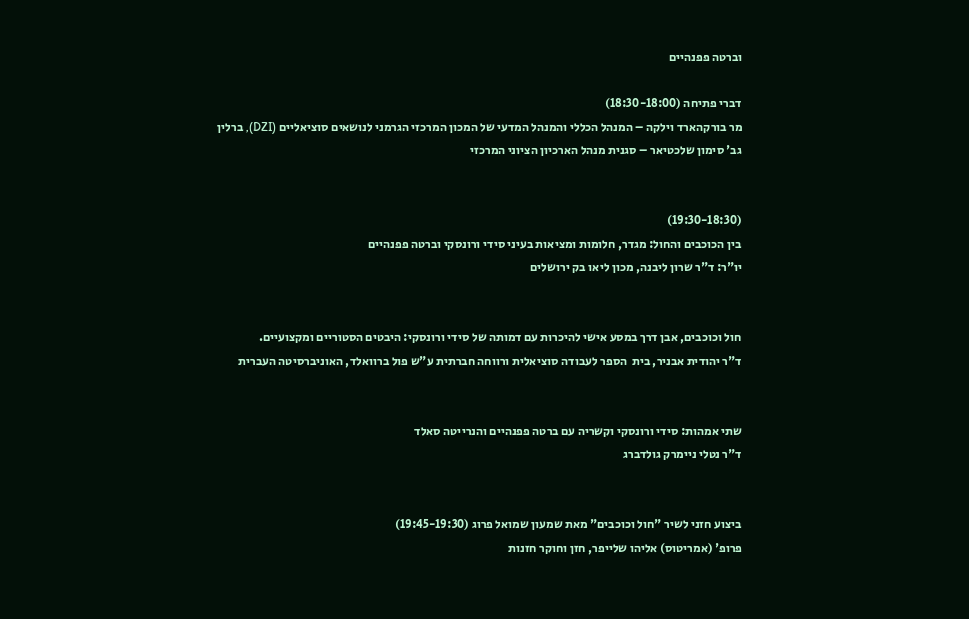וברטה פפנהיים

דברי פתיחה (18:30-18:00)
מר בורקהארד וילקה – המנהל הכללי והמנהל המדעי של המכון המרכזי הגרמני לנושאים סוציאליים (DZI), ברלין
גב' סימון שלכטיאר – סגנית מנהל הארכיון הציוני המרכזי


(19:30-18:30)
בין הכוכבים והחול: מגדר, חלומות ומציאות בעיני סידי ורונסקי וברטה פפנהיים
יו"ר: ד"ר שרון ליבנה, מכון ליאו בק ירושלים


חול וכוכבים, אבן דרך במסע אישי להיכרות עם דמותה של סידי ורונסקי: היבטים הסטוריים ומקצועיים.
ד"ר יהודית אבניר, בית  הספר לעבודה סוציאלית ורווחה חברתית ע"ש פול ברוואלד, האוניברסיטה העברית


שתי אמהות: סידי ורונסקי וקשריה עם ברטה פפנהיים והנרייטה סאלד
ד"ר נטלי ניימרק גולדברג


ביצוע חזני לשיר "חול וכוכבים" מאת שמעון שמואל פרוג (19:45-19:30)
פרופ' (אמריטוס) אליהו שלייפר, חזן וחוקר חזנות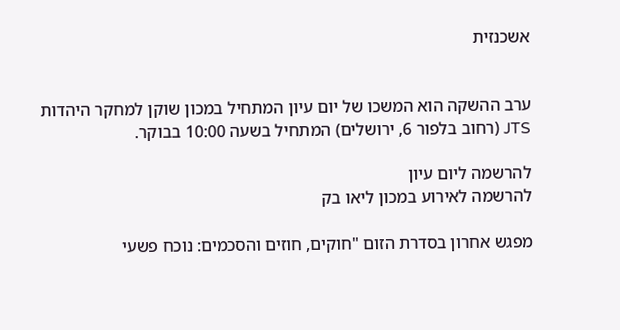אשכנזית


ערב ההשקה הוא המשכו של יום עיון המתחיל במכון שוקן למחקר היהדות JTS (רחוב בלפור 6, ירושלים) המתחיל בשעה 10:00 בבוקר.

להרשמה ליום עיון
להרשמה לאירוע במכון ליאו בק

מפגש אחרון בסדרת הזום "חוקים, חוזים והסכמים: נוכח פשעי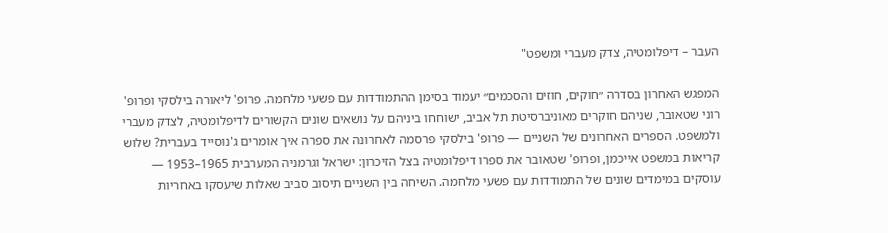העבר – דיפלומטיה, צדק מעברי ומשפט"

המפגש האחרון בסדרה ״חוקים, חוזים והסכמים״ יעמוד בסימן ההתמודדות עם פשעי מלחמה. פרופ' ליאורה בילסקי ופרופ' רוני שטאובר, שניהם חוקרים מאוניברסיטת תל אביב, ישוחחו ביניהם על נושאים שונים הקשורים לדיפלומטיה, לצדק מעברי ולמשפט. הספרים האחרונים של השניים — פרופ' בילסקי פרסמה לאחרונה את ספרה איך אומרים ג'נוסייד בעברית? שלוש קריאות במשפט אייכמן, ופרופ' שטאובר את ספרו דיפלומטיה בצל הזיכרון: ישראל וגרמניה המערבית 1965–1953 — עוסקים במימדים שונים של התמודדות עם פשעי מלחמה. השיחה בין השניים תיסוב סביב שאלות שיעסקו באחריות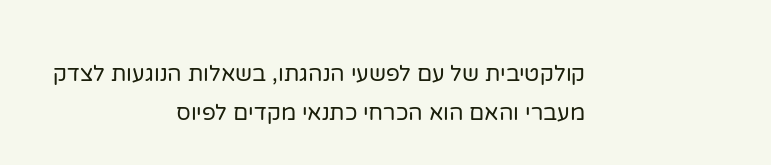קולקטיבית של עם לפשעי הנהגתו, בשאלות הנוגעות לצדק מעברי והאם הוא הכרחי כתנאי מקדים לפיוס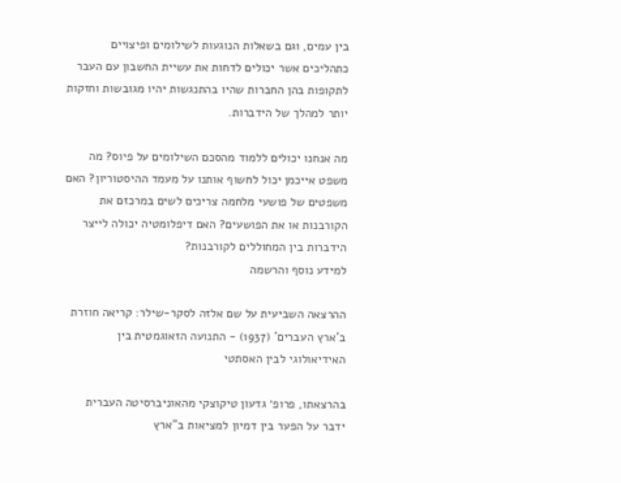בין עמים, וגם בשאלות הנוגעות לשילומים ופיצויים כתהליכים אשר יכולים לדחות את עשיית החשבון עם העבר לתקופות בהן החברות שהיו בהתנגשות יהיו מגובשות וחזקות יותר למהלך של הידברות.

מה אנחנו יכולים ללמוד מהסכם השילומים על פיוס? מה משפט אייכמן יכול לחשוף אותנו על מעמד ההיסטוריון? האם משפטים של פושעי מלחמה צריכים לשים במרכזם את הקורבנות או את הפושעים? האם דיפלומטיה יכולה לייצר הידברות בין המחוללים לקורבנות?
למידע נוסף והרשמה

ההרצאה השביעית על שם אלזה לסקר-שילר: קריאה חוזרת ב'ארץ העברים' (1937) - התנועה הזאוגמטית בין האידיאולוגי לבין האסתטי

בהרצאתו, פרופ׳ גדעון טיקוצקי מהאוניברסיטה העברית ידבר על הפער בין דמיון למציאות ב"ארץ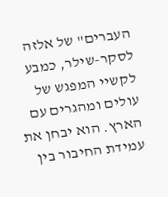העברים" של אלזה לסקר-שילר, כמבע לקשיי המפגש של עולים ומהגרים עם הארץ. הוא יבחן את עמידת החיבור בין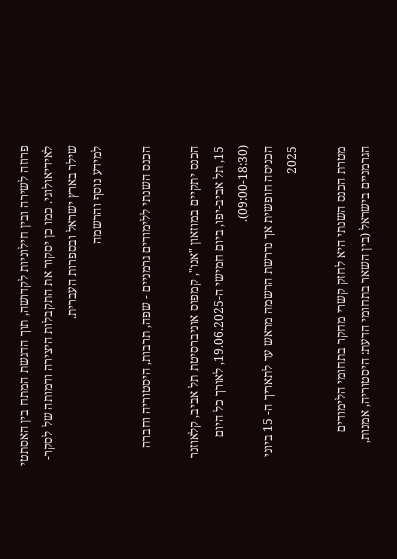פרוזה לשירה ובין חילוניות לקדושה, תוך הדגשת המתח בין האסתטי לאידיאולוגי. כמו כן יסקור את התקבלות היצירה ודמותה של לסקר-שילר בארץ ישראל ובספרות העברית.
למידע נוסף והרשמה

הכנס השנתי ללימודים גרמניים - שפה, תרבות, היסטוריה וחברה

הכנס יתקיים במוזאון "אנו", קמפוס אוניברסיטת תל אביב, קלאוזנר 15, תל אביב-יפו, ביום חמישי ה-19.06.2025, לאורך כל היום (09:00-18:30).
הכניסה חופשית אך נדרשת הרשמה מראש עד לתאריך ה- 15 ביוני 2025

מטרת הכנס השנתי היא לחזק קשרי מחקר בתחומי הלימודים הגרמניים בישראל (בין השאר בתחומי הדעת: היסטוריה, אמנות,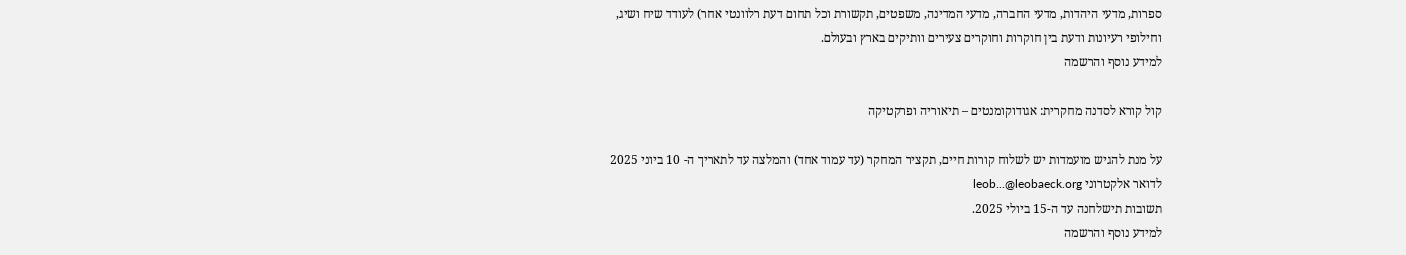ספרות, מדעי היהדות, מדעי החברה, מדעי המדינה, משפטים, תקשורת וכל תחום דעת רלוונטי אחר) לעודד שיח ושיג, וחילופי רעיונות ודעת בין חוקרות וחוקרים צעירים וותיקים בארץ ובעולם.
למידע נוסף והרשמה

קול קורא לסדנה מחקרית: אגודוקומנטים – תיאוריה ופרקטיקה

על מנת להגיש מועמדות יש לשלוח קורות חיים, תקציר המחקר (עד עמוד אחד) והמלצה עד לתאריך ה- 10 ביוני 2025 לדואר אלקטרוני leob...@leobaeck.org
תשובות תישלחנה עד ה-15 ביולי 2025.
למידע נוסף והרשמה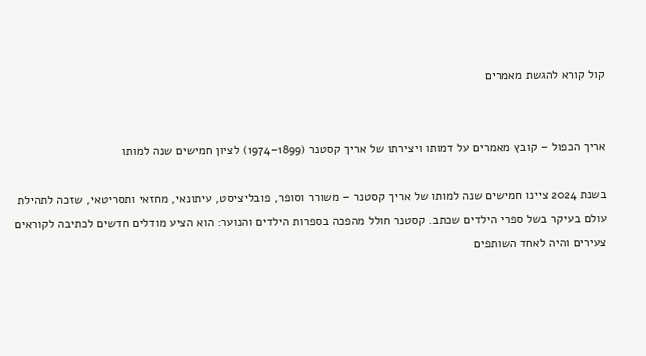קול קורא להגשת מאמרים


אריך הכפול – קובץ מאמרים על דמותו ויצירתו של אריך קסטנר (1899–1974) לציון חמישים שנה למותו

בשנת 2024 ציינו חמישים שנה למותו של אריך קסטנר – משורר וסופר, פובליציסט, עיתונאי, מחזאי ותסריטאי, שזכה לתהילת עולם בעיקר בשל ספרי הילדים שכתב. קסטנר חולל מהפכה בספרות הילדים והנוער: הוא הציע מודלים חדשים לכתיבה לקוראים צעירים והיה לאחד השותפים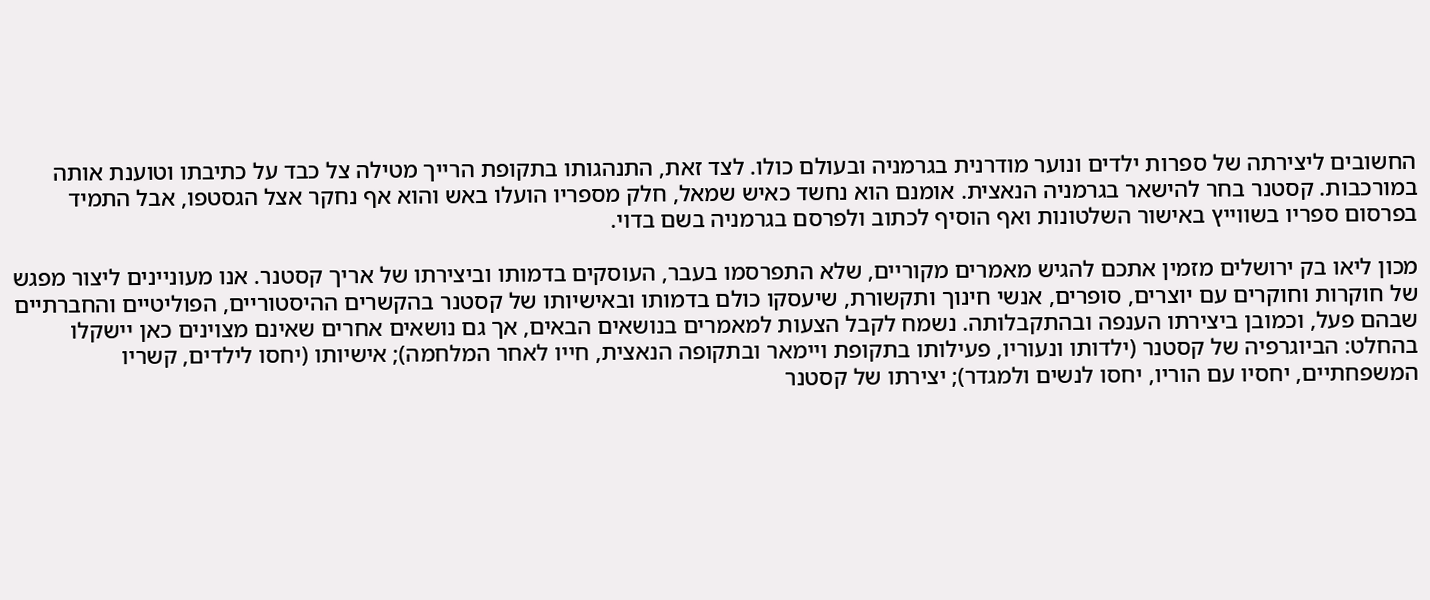החשובים ליצירתה של ספרות ילדים ונוער מודרנית בגרמניה ובעולם כולו. לצד זאת, התנהגותו בתקופת הרייך מטילה צל כבד על כתיבתו וטוענת אותה במורכבות. קסטנר בחר להישאר בגרמניה הנאצית. אומנם הוא נחשד כאיש שמאל, חלק מספריו הועלו באש והוא אף נחקר אצל הגסטפו, אבל התמיד בפרסום ספריו בשווייץ באישור השלטונות ואף הוסיף לכתוב ולפרסם בגרמניה בשם בדוי.

מכון ליאו בק ירושלים מזמין אתכם להגיש מאמרים מקוריים, שלא התפרסמו בעבר, העוסקים בדמותו וביצירתו של אריך קסטנר. אנו מעוניינים ליצור מפגש של חוקרות וחוקרים עם יוצרים, סופרים, אנשי חינוך ותקשורת, שיעסקו כולם בדמותו ובאישיותו של קסטנר בהקשרים ההיסטוריים, הפוליטיים והחברתיים שבהם פעל, וכמובן ביצירתו הענפה ובהתקבלותה. נשמח לקבל הצעות למאמרים בנושאים הבאים, אך גם נושאים אחרים שאינם מצוינים כאן יישקלו בהחלט: הביוגרפיה של קסטנר (ילדותו ונעוריו, פעילותו בתקופת ויימאר ובתקופה הנאצית, חייו לאחר המלחמה); אישיותו (יחסו לילדים, קשריו המשפחתיים, יחסיו עם הוריו, יחסו לנשים ולמגדר); יצירתו של קסטנר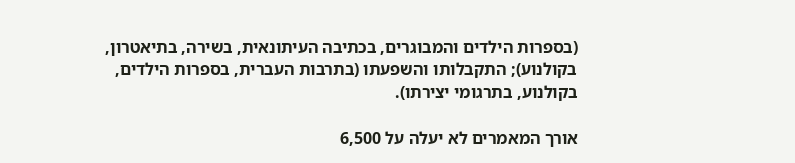(בספרות הילדים והמבוגרים, בכתיבה העיתונאית, בשירה, בתיאטרון, בקולנוע); התקבלותו והשפעתו (בתרבות העברית, בספרות הילדים, בקולנוע, בתרגומי יצירתו).

אורך המאמרים לא יעלה על 6,500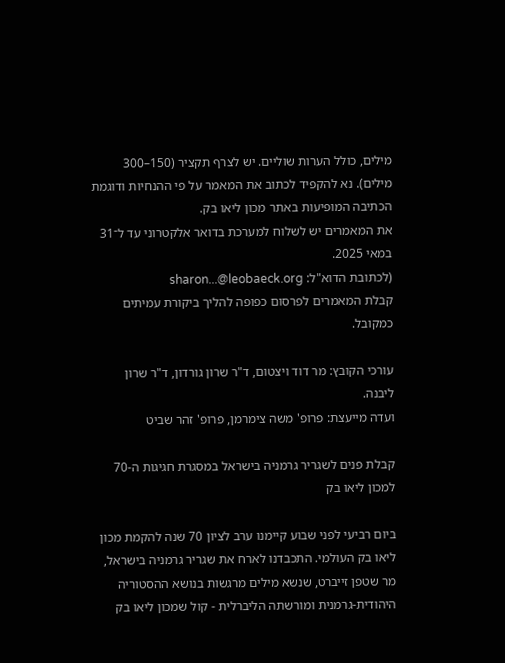מילים, כולל הערות שוליים. יש לצרף תקציר (150–300 מילים). נא להקפיד לכתוב את המאמר על פי ההנחיות ודוגמת הכתיבה המופיעות באתר מכון ליאו בק.
את המאמרים יש לשלוח למערכת בדואר אלקטרוני עד ל־31 במאי 2025.
(לכתובת הדוא"ל: sharon...@leobaeck.org
קבלת המאמרים לפרסום כפופה להליך ביקורת עמיתים כמקובל.

עורכי הקובץ: מר דוד ויצטום, ד"ר שרון גורדון, ד"ר שרון ליבנה.
ועדה מייעצת: פרופ' משה צימרמן, פרופ' זהר שביט

קבלת פנים לשגריר גרמניה בישראל במסגרת חגיגות ה-70 למכון ליאו בק

ביום רביעי לפני שבוע קיימנו ערב לציון 70 שנה להקמת מכון ליאו בק העולמי. התכבדנו לארח את שגריר גרמניה בישראל, מר שטפן זייברט, שנשא מילים מרגשות בנושא ההסטוריה היהודית-גרמנית ומורשתה הליברלית - קול שמכון ליאו בק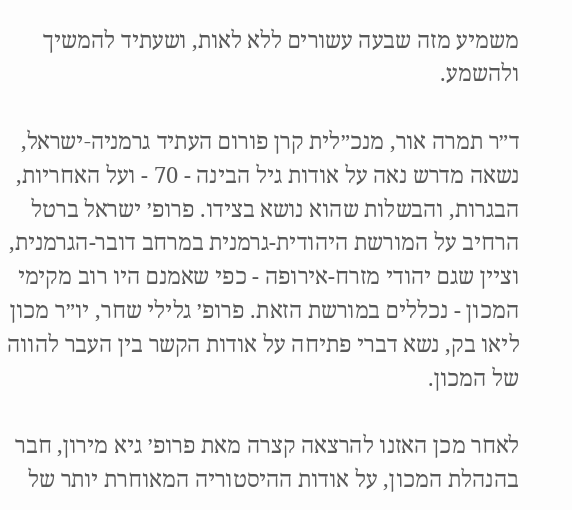משמיע מזה שבעה עשורים ללא לאות, ושעתיד להמשיך ולהשמע.

ד״ר תמרה אור, מנכ״לית קרן פורום העתיד גרמניה‑ישראל, נשאה מדרש נאה על אודות גיל הבינה - 70 - ועל האחריות, הבגרות, והבשלות שהוא נושא בצידו. פרופ׳ ישראל ברטל הרחיב על המורשת היהודית-גרמנית במרחב דובר-הגרמנית, וציין שגם יהודי מזרח-אירופה - כפי שאמנם היו רוב מקימי המכון - נכללים במורשת הזאת. פרופ׳ גלילי שחר, יו״ר מכון ליאו בק, נשא דברי פתיחה על אודות הקשר בין העבר להווה של המכון.

לאחר מכן האזנו להרצאה קצרה מאת פרופ׳ גיא מירון, חבר בהנהלת המכון, על אודות ההיסטוריה המאוחרת יותר של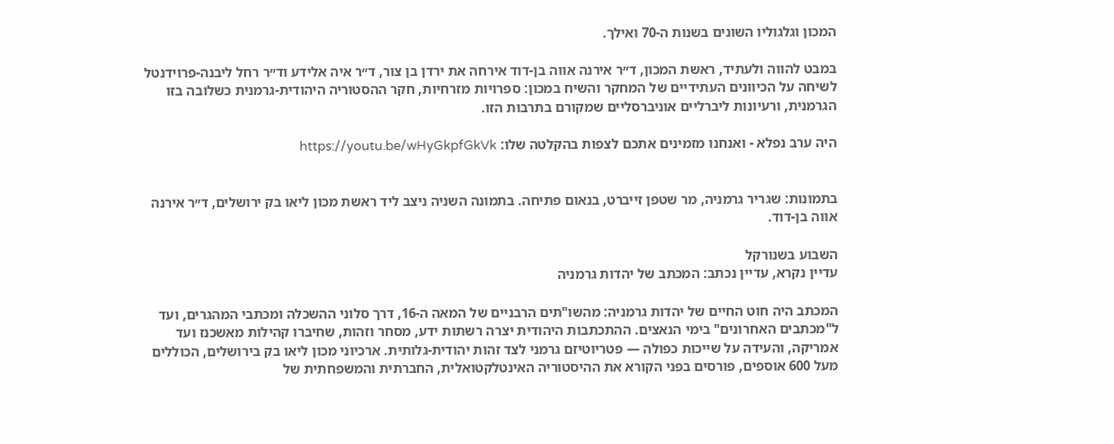המכון וגלגוליו השונים בשנות ה-70 ואילך.

במבט להווה ולעתיד, ראשת המכון, ד״ר אירנה אווה בן-דוד אירחה את ירדן בן צור, ד״ר איה אלידע וד״ר רחל ליבנה-פרוידנטל לשיחה על הכיוונים העתידיים של המחקר והשיח במכון: ספרויות מזרחיות, חקר ההסטוריה היהודית-גרמנית כשלובה בזו הגרמנית, ורעיונות ליברליים אוניברסליים שמקורם בתרבות הזו.

היה ערב נפלא - ואנחנו מזמינים אתכם לצפות בהקלטה שלו: https://youtu.be/wHyGkpfGkVk


בתמונות: שגריר גרמניה, מר שטפן זייברט, בנאום פתיחה. בתמונה השניה ניצב ליד ראשת מכון ליאו בק ירושלים, ד״ר אירנה אווה בן-דוד.

השבוע בשנורקל
עדיין נקרא, עדיין נכתב: המכתב של יהדות גרמניה

המכתב היה חוט החיים של יהדות גרמניה: מהשו"תים הרבניים של המאה ה-16, דרך סלוני ההשכלה ומכתבי המהגרים, ועד ל"מכתבים האחרונים" בימי הנאצים. ההתכתבות היהודית יצרה רשתות ידע, מסחר וזהות, שחיברו קהילות מאשכנז ועד אמריקה, והעידה על שייכות כפולה — פטריוטיזם גרמני לצד זהות יהודית-גלותית. ארכיוני מכון ליאו בק בירושלים, הכוללים מעל 600 אוספים, פורסים בפני הקורא את ההיסטוריה האינטלקטואלית, החברתית והמשפחתית של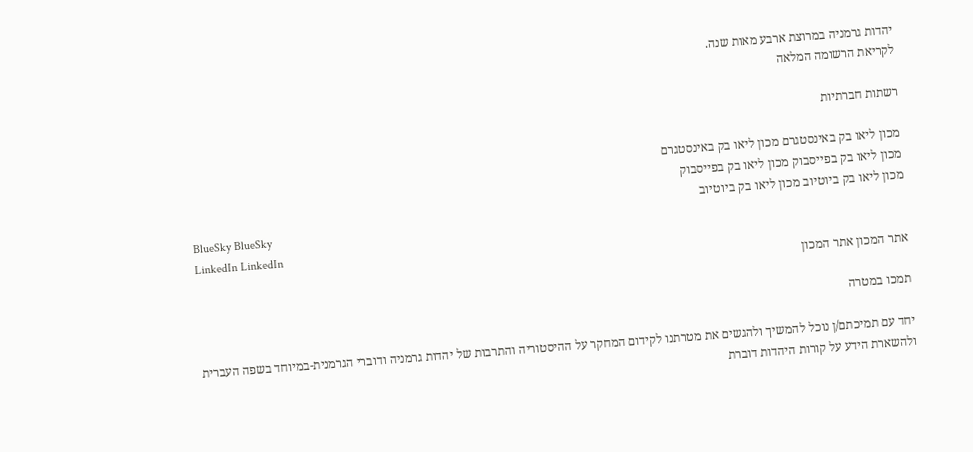יהדות גרמניה במרוצת ארבע מאות שנה.
לקריאת הרשומה המלאה

רשתות חברתיות

מכון ליאו בק באינסטגרם מכון ליאו בק באינסטגרם
מכון ליאו בק בפייסבוק מכון ליאו בק בפייסבוק
מכון ליאו בק ביוטיוב מכון ליאו בק ביוטיוב
BlueSky BlueSky
LinkedIn LinkedIn
אתר המכון אתר המכון

תמכו במטרה

יחד עם תמיכתם/ן נוכל להמשיך ולהגשים את מטרתנו לקידום המחקר על ההיסטוריה והתרבות של יהדות גרמניה ודוברי הגרמנית-במיוחד בשפה העברית ולהשארת הידע על קורות היהדות דוברת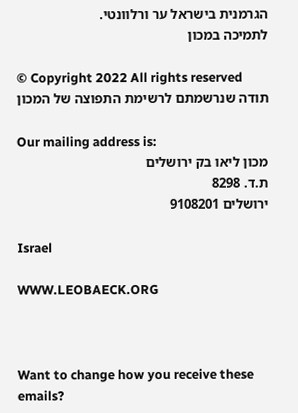הגרמנית בישראל ער ורלוונטי.
לתמיכה במכון

© Copyright 2022 All rights reserved
תודה שנרשמתם לרשימת התפוצה של המכון

Our mailing address is:
מכון ליאו בק ירושלים
ת.ד. 8298
ירושלים 9108201

Israel

WWW.LEOBAECK.ORG



Want to change how you receive these emails?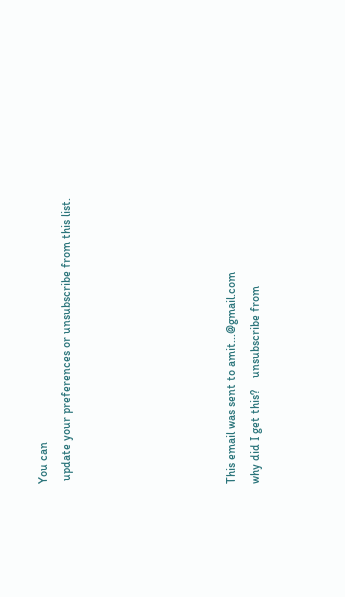You can
 update your preferences or unsubscribe from this list.






This email was sent to amit...@gmail.com
why did I get this?    unsubscribe from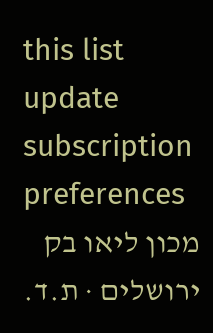this list    update subscription preferences
מכון ליאו בק ירושלים · ת.ד.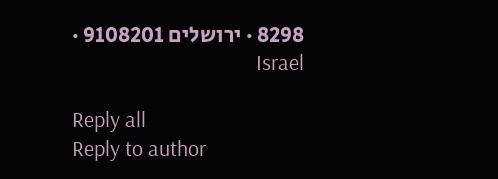8298 · ירושלים 9108201 · Israel

Reply all
Reply to author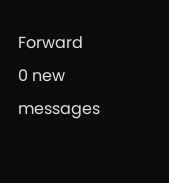Forward
0 new messages